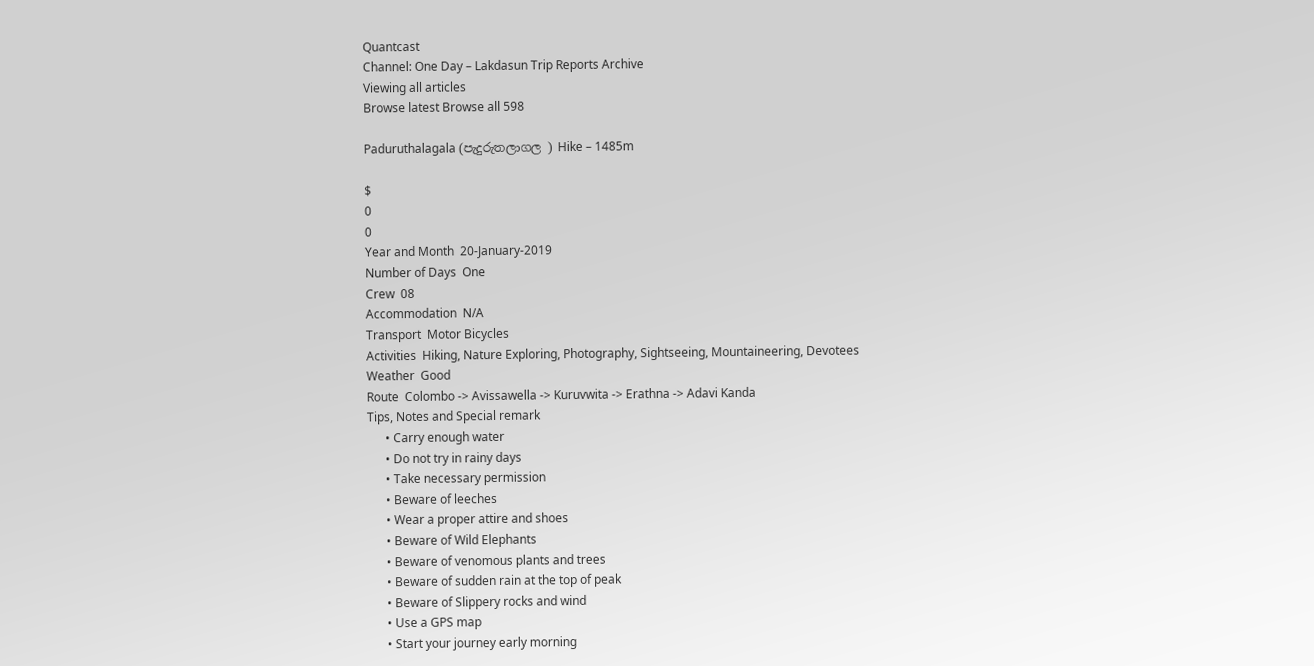Quantcast
Channel: One Day – Lakdasun Trip Reports Archive
Viewing all articles
Browse latest Browse all 598

Paduruthalagala (පැදුරුතලාගල ) Hike – 1485m

$
0
0
Year and Month  20-January-2019
Number of Days  One
Crew  08
Accommodation  N/A
Transport  Motor Bicycles
Activities  Hiking, Nature Exploring, Photography, Sightseeing, Mountaineering, Devotees
Weather  Good
Route  Colombo -> Avissawella -> Kuruvwita -> Erathna -> Adavi Kanda
Tips, Notes and Special remark
      • Carry enough water
      • Do not try in rainy days
      • Take necessary permission
      • Beware of leeches
      • Wear a proper attire and shoes
      • Beware of Wild Elephants
      • Beware of venomous plants and trees
      • Beware of sudden rain at the top of peak
      • Beware of Slippery rocks and wind
      • Use a GPS map
      • Start your journey early morning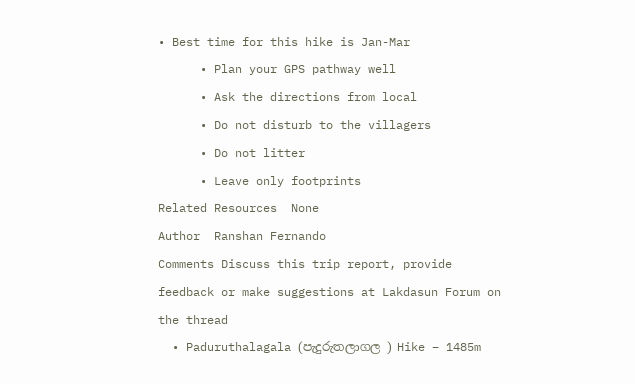• Best time for this hike is Jan-Mar
      • Plan your GPS pathway well
      • Ask the directions from local
      • Do not disturb to the villagers
      • Do not litter
      • Leave only footprints
Related Resources  None
Author  Ranshan Fernando
Comments Discuss this trip report, provide feedback or make suggestions at Lakdasun Forum on the thread
  • Paduruthalagala (පැදුරුතලාගල ) Hike – 1485m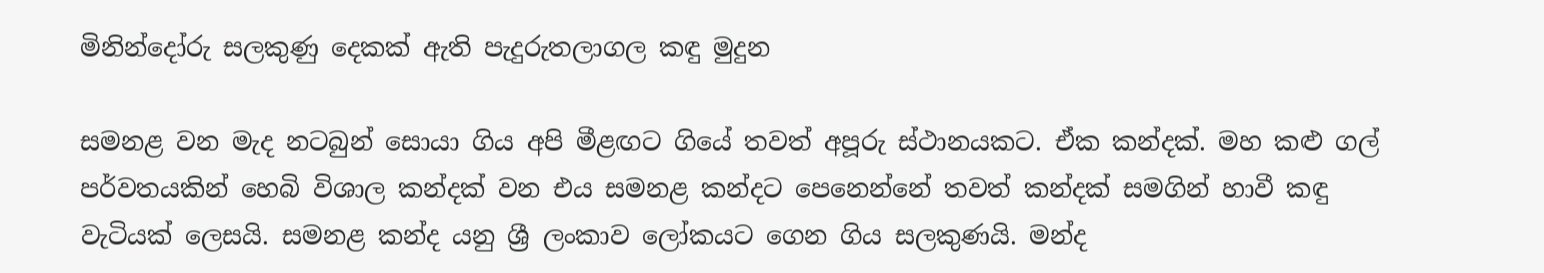මිනින්දෝරු සලකුණු දෙකක් ඇති පැදුරුතලාගල කඳු මුදුන

සමනළ වන මැද නටබුන් සොයා ගිය අපි මීළඟට ගියේ තවත් අපූරු ස්ථානයකට. ඒක කන්දක්. මහ කළු ගල් පර්වතයකින් හෙබි විශාල කන්දක් වන එය සමනළ කන්දට පෙනෙන්නේ තවත් කන්දක් සමගින් හාවී කඳු වැටියක් ලෙසයි. සමනළ කන්ද යනු ශ්‍රී ලංකාව ලෝකයට ගෙන ගිය සලකුණයි. මන්ද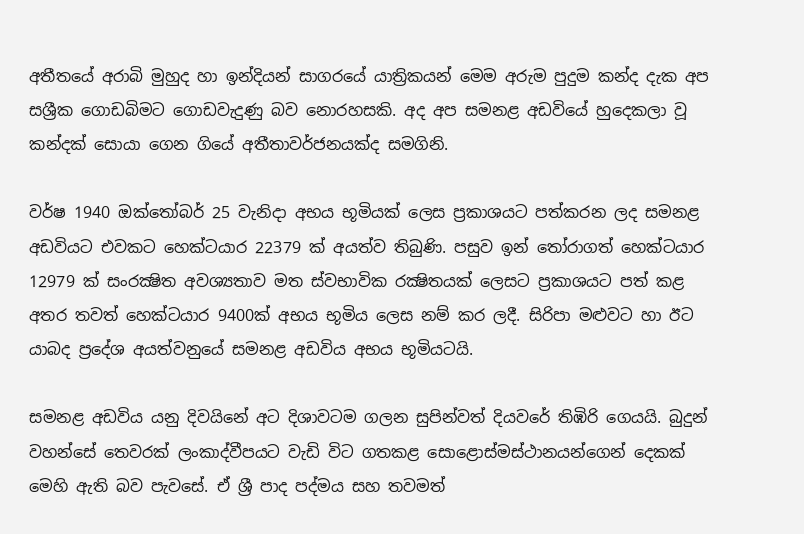අතීතයේ අරාබි මුහුද හා ඉන්දියන් සාගරයේ යාත්‍රිකයන් මෙම අරුම පුදුම කන්ද දැක අප සශ්‍රීක ගොඩබිමට ගොඩවැදුණු බව නොරහසකි. අද අප සමනළ අඩවියේ හුදෙකලා වූ කන්දක් සොයා ගෙන ගියේ අතීතාවර්ජනයක්ද සමගිනි.

වර්ෂ 1940 ඔක්තෝබර් 25 වැනිදා අභය භූමියක් ලෙස ප්‍රකාශයට පත්කරන ලද සමනළ අඩවියට එවකට හෙක්ටයාර 22379 ක් අයත්ව තිබුණි. පසුව ඉන් තෝරාගත් හෙක්ටයාර 12979 ක් සංරක්‍ෂිත අවශ්‍යතාව මත ස්වභාවික රක්‍ෂිතයක් ලෙසට ප්‍රකාශයට පත් කළ අතර තවත් හෙක්ටයාර 9400ක් අභය භූමිය ලෙස නම් කර ලදී. සිරිපා මළුවට හා ඊට යාබද ප්‍රදේශ අයත්වනුයේ සමනළ අඩවිය අභය භූමියටයි.

සමනළ අඩවිය යනු දිවයිනේ අට දිශාවටම ගලන සුපින්වත් දියවරේ තිඹිරි ගෙයයි. බුදුන් වහන්සේ තෙවරක් ලංකාද්වීපයට වැඩි විට ගතකළ සොළොස්මස්ථානයන්ගෙන් දෙකක් මෙහි ඇති බව පැවසේ. ඒ ශ්‍රී පාද පද්මය සහ තවමත්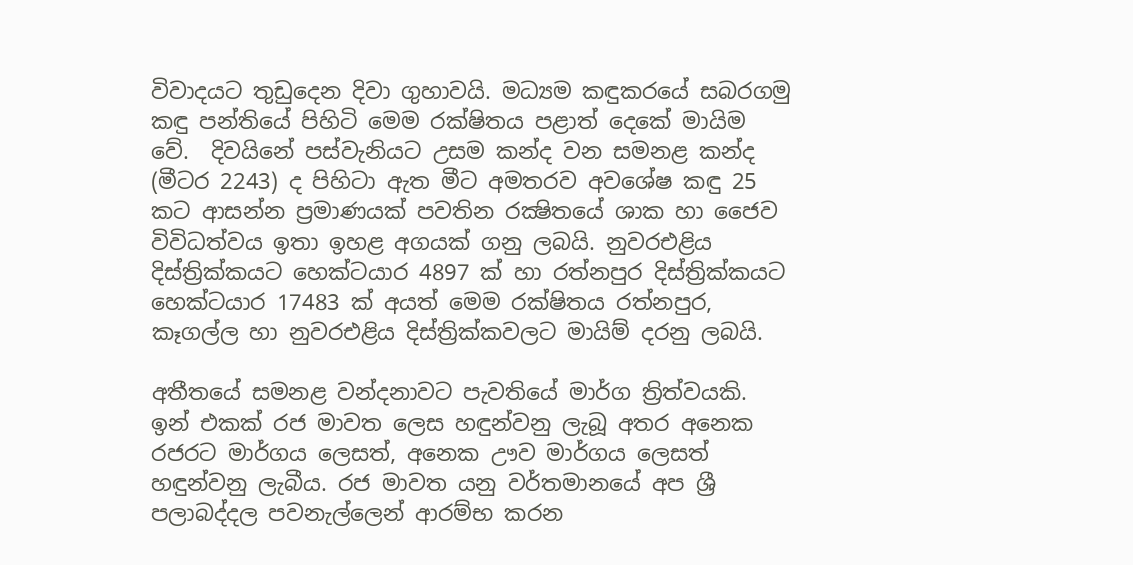විවාදයට තුඩුදෙන දිවා ගුහාවයි. මධ්‍යම කඳුකරයේ සබරගමු කඳු පන්තියේ පිහිටි මෙම රක්ෂිතය පළාත් දෙකේ මායිම වේ.  දිවයිනේ පස්වැනියට උසම කන්ද වන සමනළ කන්ද (මීටර 2243) ද පිහිටා ඇත මීට අමතරව අවශේෂ කඳු 25 කට ආසන්න ප්‍රමාණයක් පවතින රක්‍ෂිතයේ ශාක හා ජෛව විවිධත්වය ඉතා ඉහළ අගයක් ගනු ලබයි. නුවරඑළිය දිස්ත්‍රික්කයට හෙක්ටයාර 4897 ක් හා රත්නපුර දිස්ත්‍රික්කයට හෙක්ටයාර 17483 ක් අයත් මෙම රක්ෂිතය රත්නපුර, කෑගල්ල හා නුවරඑළිය දිස්ත්‍රික්කවලට මායිම් දරනු ලබයි.

අතීතයේ සමනළ වන්දනාවට පැවතියේ මාර්ග ත්‍රිත්වයකි. ඉන් එකක් රජ මාවත ලෙස හඳුන්වනු ලැබූ අතර අනෙක රජරට මාර්ගය ලෙසත්, අනෙක ඌව මාර්ගය ලෙසත් හඳුන්වනු ලැබීය. රජ මාවත යනු වර්තමානයේ අප ශ්‍රී පලාබද්දල පවනැල්ලෙන් ආරම්භ කරන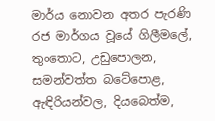මාර්ය නොවන අතර පැරණි රජ මාර්ගය වූයේ ගිලීමලේ, තුංතොට, උඩුපොලන, සමන්වත්ත බටේපොළ, ඇඳිරියන්වල, දියබෙත්ම,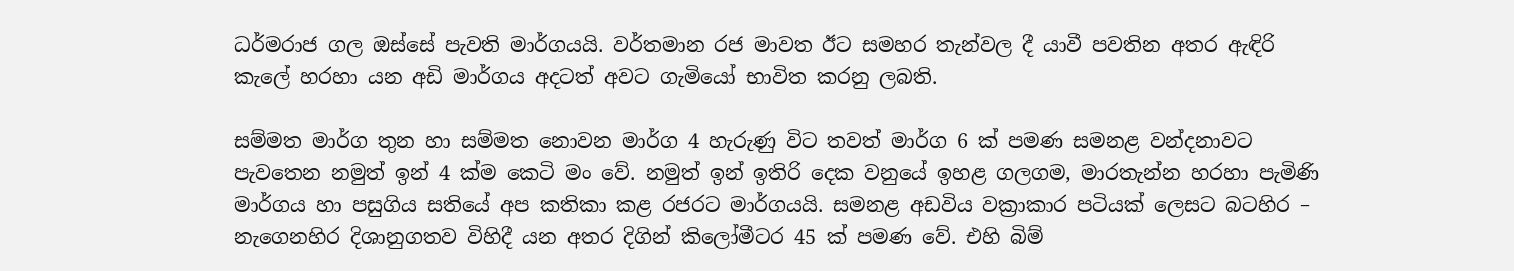ධර්මරාජ ගල ඔස්සේ පැවති මාර්ගයයි. වර්තමාන රජ මාවත ඊට සමහර තැන්වල දී යාවී පවතින අතර ඇඳිරි කැලේ හරහා යන අඩි මාර්ගය අදටත් අවට ගැමියෝ භාවිත කරනු ලබති.

සම්මත මාර්ග තුන හා සම්මත නොවන මාර්ග 4 හැරුණු විට තවත් මාර්ග 6 ක් පමණ සමනළ වන්දනාවට පැවතෙන නමුත් ඉන් 4 ක්ම කෙටි මං වේ. නමුත් ඉන් ඉතිරි දෙක වනුයේ ඉහළ ගලගම, මාරතැන්න හරහා පැමිණි මාර්ගය හා පසුගිය සතියේ අප කතිකා කළ රජරට මාර්ගයයි. සමනළ අඩවිය වක්‍රාකාර පටියක් ලෙසට බටහිර – නැගෙනහිර දිශානුගතව විහිදී යන අතර දිගින් කිලෝමීටර 45 ක් පමණ වේ. එහි බිම්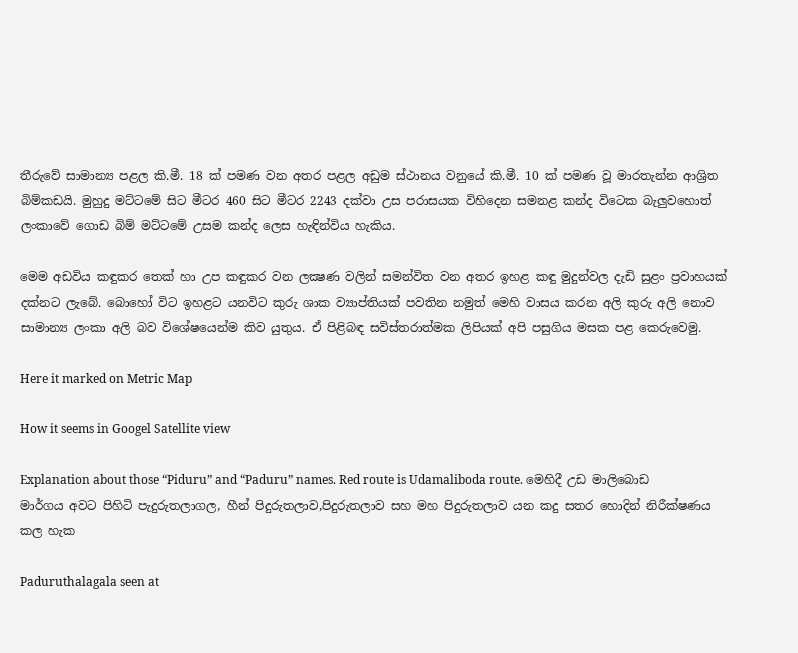තීරුවේ සාමාන්‍ය පළල කි.මී. 18 ක් පමණ වන අතර පළල අඩුම ස්ථානය වනුයේ කි.මී. 10 ක් පමණ වූ මාරතැන්න ආශ්‍රිත බිම්කඩයි. මුහුදු මට්ටමේ සිට මීටර 460 සිට මීටර 2243 දක්වා උස පරාසයක විහිදෙන සමනළ කන්ද විටෙක බැලුවහොත් ලංකාවේ ගොඩ බිම් මට්ටමේ උසම කන්ද ලෙස හැඳින්විය හැකිය.

මෙම අඩවිය කඳුකර තෙක් හා උප කඳුකර වන ලක්‍ෂණ වලින් සමන්විත වන අතර ඉහළ කඳු මුදුන්වල දැඩි සුළං ප්‍රවාහයක් දක්නට ලැබේ. බොහෝ විට ඉහළට යනවිට කුරු ශාක ව්‍යාප්තියක් පවතින නමුත් මෙහි වාසය කරන අලි කුරු අලි නොව සාමාන්‍ය ලංකා අලි බව විශේෂයෙන්ම කිව යුතුය. ඒ පිළිබඳ සවිස්තරාත්මක ලිපියක් අපි පසුගිය මසක පළ කෙරුවෙමු.

Here it marked on Metric Map

How it seems in Googel Satellite view

Explanation about those “Piduru” and “Paduru” names. Red route is Udamaliboda route. මෙහිදී උඩ මාලිබොඩ මාර්ගය අවට පිහිටි පැදුරුතලාගල, හීන් පිදුරුතලාව,පිදුරුතලාව සහ මහ පිදුරුතලාව යන කදු සතර හොදින් නිරීක්ෂණය කල හැක

Paduruthalagala seen at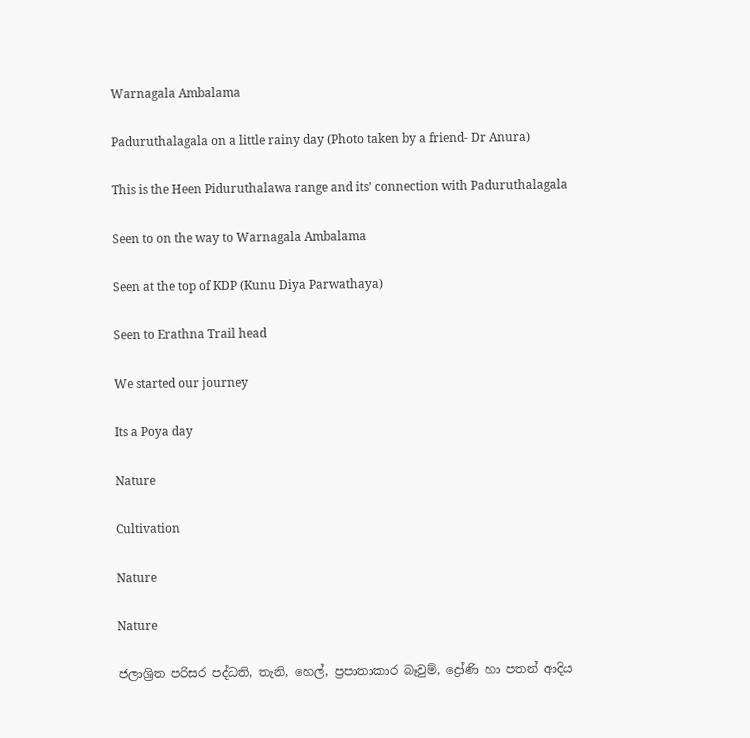Warnagala Ambalama

Paduruthalagala on a little rainy day (Photo taken by a friend- Dr Anura)

This is the Heen Piduruthalawa range and its’ connection with Paduruthalagala

Seen to on the way to Warnagala Ambalama

Seen at the top of KDP (Kunu Diya Parwathaya)

Seen to Erathna Trail head

We started our journey

Its a Poya day

Nature

Cultivation

Nature

Nature

ජලාශ්‍රිත පරිසර පද්ධති, තැනි, හෙල්, ප්‍රපාතාකාර බෑවුම්, ද්‍රෝණි හා පතන් ආදිය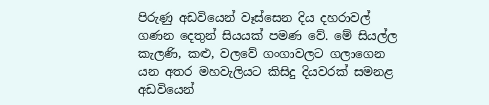පිරුණු අඩවියෙන් වෑස්සෙන දිය දහරාවල් ගණන දෙතුන් සියයක් පමණ වේ. මේ සියල්ල කැලණි, කළු, වලවේ ගංගාවලට ගලාගෙන යන අතර මහවැලියට කිසිදු දියවරක් සමනළ අඩවියෙන්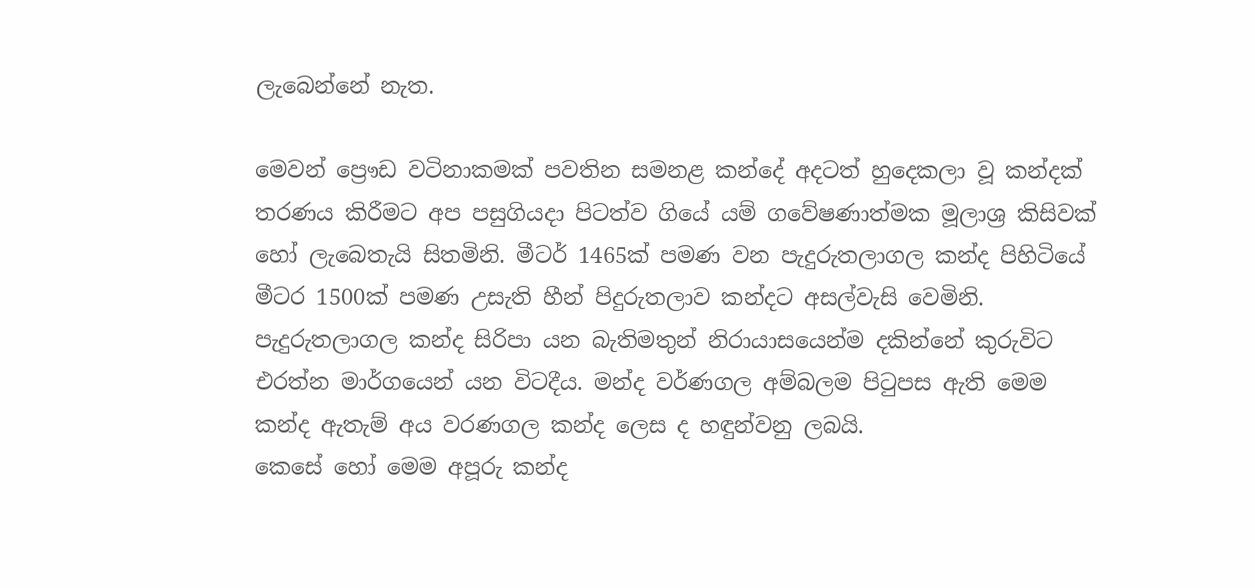ලැබෙන්නේ නැත.

මෙවන් ප්‍රෞඩ වටිනාකමක් පවතින සමනළ කන්දේ අදටත් හුදෙකලා වූ කන්දක් තරණය කිරීමට අප පසුගියදා පිටත්ව ගියේ යම් ගවේෂණාත්මක මූලාශ්‍ර කිසිවක් හෝ ලැබෙතැයි සිතමිනි. මීටර් 1465ක් පමණ වන පැදුරුතලාගල කන්ද පිහිටියේ මීටර 1500ක් පමණ උසැති හීන් පිදුරුතලාව කන්දට අසල්වැසි වෙමිනි. පැදුරුතලාගල කන්ද සිරිපා යන බැතිමතුන් නිරායාසයෙන්ම දකින්නේ කුරුවිට එරත්න මාර්ගයෙන් යන විටදීය. මන්ද වර්ණගල අම්බලම පිටුපස ඇති මෙම කන්ද ඇතැම් අය වරණගල කන්ද ලෙස ද හඳුන්වනු ලබයි.
කෙසේ හෝ මෙම අපූරු කන්ද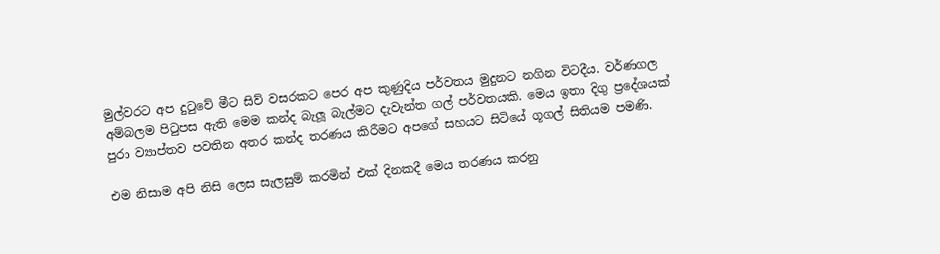මුල්වරට අප දුටුවේ මීට සිව් වසරකට පෙර අප කුණුදිය පර්වතය මුදුනට නගින විටදීය. වර්ණගල අම්බලම පිටුපස ඇති මෙම කන්ද බැලූ බැල්මට දැවැන්ත ගල් පර්වතයකි. මෙය ඉතා දිගු ප්‍රදේශයක් පුරා ව්‍යාප්තව පවතින අතර කන්ද තරණය කිරීමට අපගේ සහයට සිටියේ ගූගල් සිතියම පමණි.

එම නිසාම අපි නිසි ලෙස සැලසුම් කරමින් එක් දිනකදී මෙය තරණය කරනු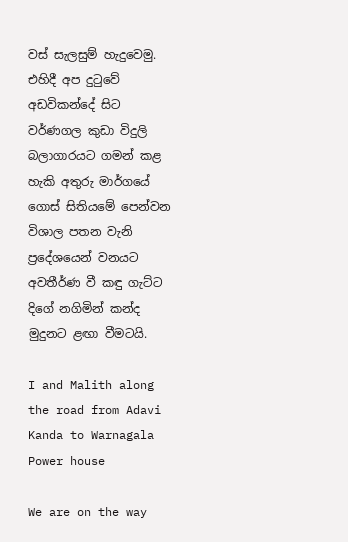වස් සැලසුම් හැදුවෙමු. එහිදී අප දුටුවේ අඩවිකන්දේ සිට වර්ණගල කුඩා විදුලි බලාගාරයට ගමන් කළ හැකි අතුරු මාර්ගයේ ගොස් සිතියමේ පෙන්වන විශාල පතන වැනි ප්‍රදේශයෙන් වනයට අවතීර්ණ වී කඳු ගැට්ට දිගේ නගිමින් කන්ද මුදුනට ළඟා වීමටයි.

I and Malith along the road from Adavi Kanda to Warnagala Power house

We are on the way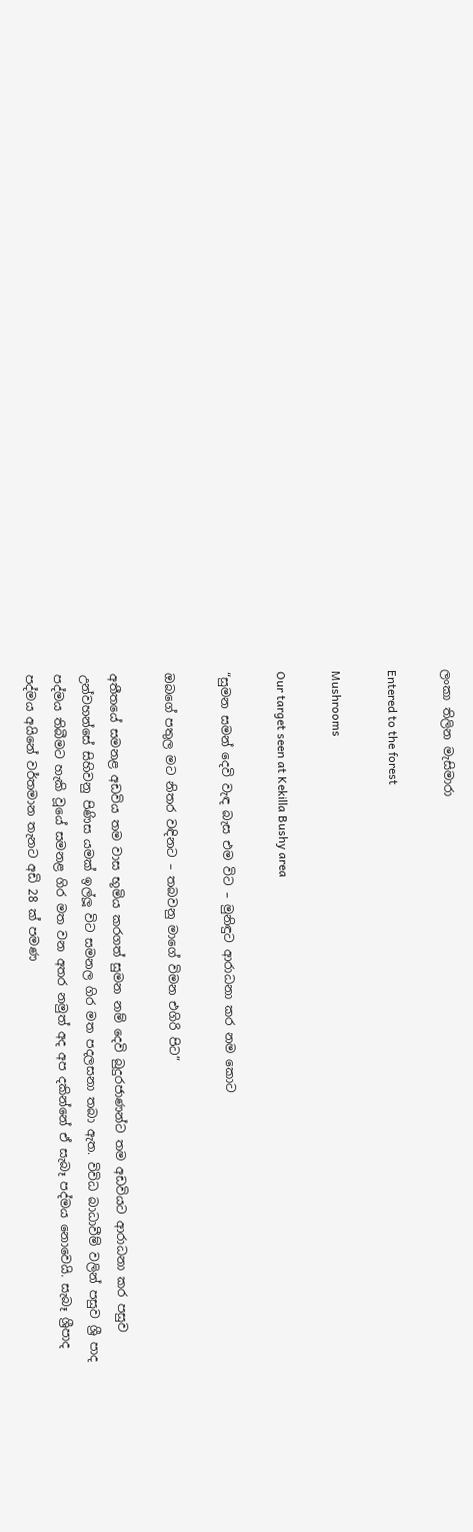ලංකා තිලින මැසිමාරා

Entered to the forest

Mushrooms

Our target seen at Kekilla Bushy area

“සුමන සමන් දෙවි වැඳ බැස එම විට – මුනිඳුට ආරාධනා කර නම කොට

ඔබගේ පතුල මට නිතර වඳිනට – තබවනු මාගේ විමන එගිරි පිට”

අතීතයේ සමනළ අඩවිය තම වාස භූමිය කරගත් සුමන නම් දෙවි බුදුරජාණන්ට තම අඩවියට ආරාධනා කර පසුව උන්වහන්සේ සිහිවනු පිණිස යමක් ඉල්ලූ විට සමනල ගිර මත පදලසනා තබා ඇත. විවිධ බාධාවීම් වලින් පසුව ශ්‍රී පාද පද්මය තිබීමට හැකි වූයේ සමනළ ගිර මත වන අතර නමුත් අද අප දකින්නේ ඒ සැබෑ පද්මය නොවෙයි. සැබෑ ශ්‍රීපාද පද්මය අයිනේ වර්තමාන තැනට අඩි 28 ක් පමණ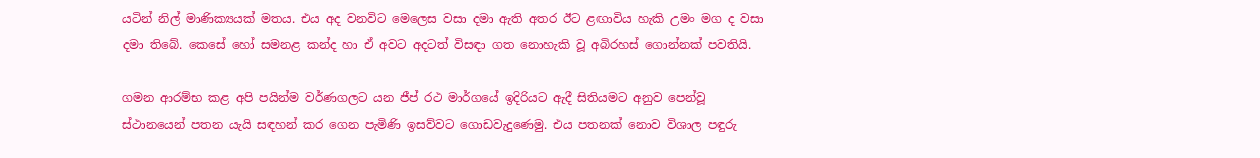යටින් නිල් මාණික්‍යයක් මතය. එය අද වනවිට මෙලෙස වසා දමා ඇති අතර ඊට ළඟාවිය හැකි උමං මග ද වසා දමා තිබේ. කෙසේ හෝ සමනළ කන්ද හා ඒ අවට අදටත් විසඳා ගත නොහැකි වූ අබිරහස් ගොන්නක් පවතියි.

ගමන ආරම්භ කළ අපි පයින්ම වර්ණගලට යන ජීප් රථ මාර්ගයේ ඉදිරියට ඇදී සිතියමට අනුව පෙන්වූ ස්ථානයෙන් පතන යැයි සඳහන් කර ගෙන පැමිණි ඉසව්වට ගොඩවැදුණෙමු. එය පතනක් නොව විශාල පඳුරු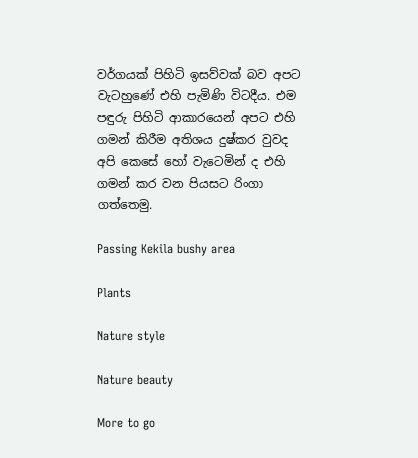වර්ගයක් පිහිටි ඉසව්වක් බව අපට වැටහුණේ එහි පැමිණි විටදීය. එම පඳුරු පිහිටි ආකාරයෙන් අපට එහි ගමන් කිරීම අතිශය දුෂ්කර වුවද අපි කෙසේ හෝ වැටෙමින් ද එහි ගමන් කර වන පියසට රිංගා ගත්තෙමු.

Passing Kekila bushy area

Plants

Nature style

Nature beauty

More to go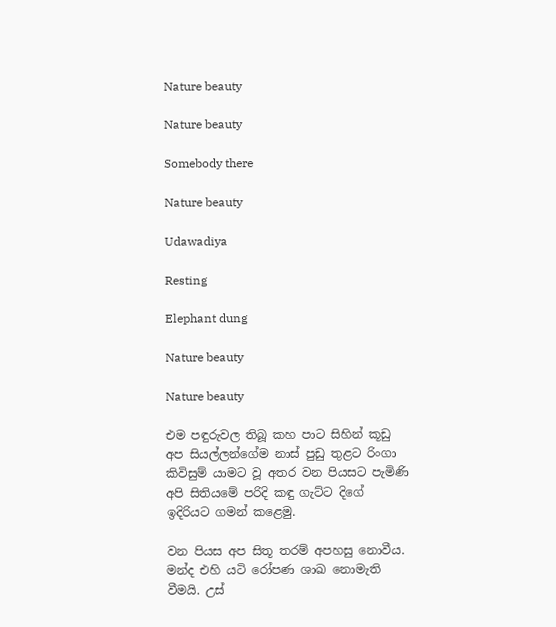Nature beauty

Nature beauty

Somebody there

Nature beauty

Udawadiya

Resting

Elephant dung

Nature beauty

Nature beauty

එම පඳුරුවල තිබූ කහ පාට සිහින් කූඩු අප සියල්ලන්ගේම නාස් පුඩු තුළට රිංගා කිවිසුම් යාමට වූ අතර වන පියසට පැමිණි අපි සිතියමේ පරිදි කඳු ගැට්ට දිගේ ඉදිරියට ගමන් කළෙමු.

වන පියස අප සිතූ තරම් අපහසු නොවීය. මන්ද එහි යටි රෝපණ ශාඛ නොමැති වීමයි. උස්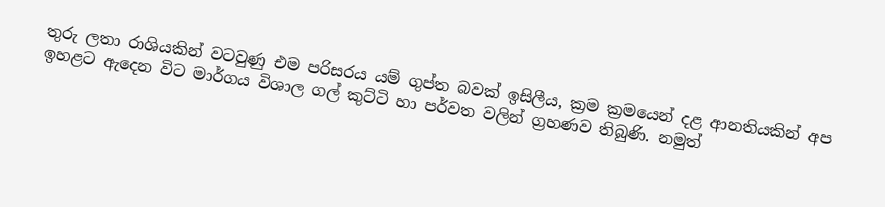තුරු ලතා රාශියකින් වටවුණු එම පරිසරය යම් ගුප්ත බවක් ඉසිලීය, ක්‍රම ක්‍රමයෙන් දළ ආනතියකින් අප ඉහළට ඇදෙන විට මාර්ගය විශාල ගල් කුට්ටි හා පර්වත වලින් ග්‍රහණව තිබුණි. නමුත්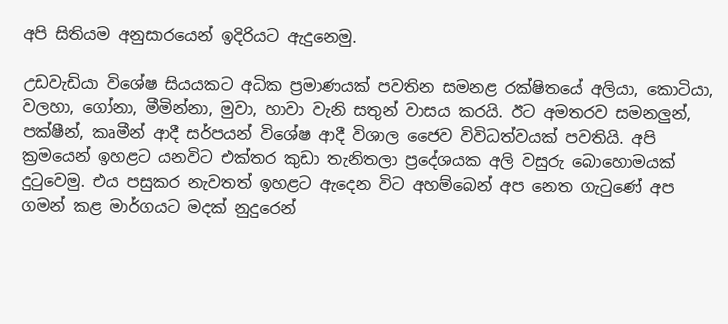අපි සිතියම අනුසාරයෙන් ඉදිරියට ඇදුනෙමු.

උඩවැඩියා විශේෂ සියයකට අධික ප්‍රමාණයක් පවතින සමනළ රක්ෂිතයේ අලියා, කොටියා, වලහා, ගෝනා, මීමින්නා, මුවා, හාවා වැනි සතුන් වාසය කරයි. ඊට අමතරව සමනලුන්, පක්ෂීන්, කෘමීන් ආදී සර්පයන් විශේෂ ආදී විශාල ජෛව විවිධත්වයක් පවතියි. අපි ක්‍රමයෙන් ඉහළට යනවිට එක්තර කුඩා තැනිතලා ප්‍රදේශයක අලි වසුරු බොහොමයක් දුටුවෙමු. එය පසුකර නැවතත් ඉහළට ඇදෙන විට අහම්බෙන් අප නෙත ගැටුණේ අප ගමන් කළ මාර්ගයට මදක් නුදුරෙන්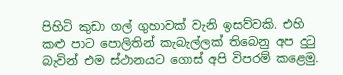පිහිටි කුඩා ගල් ගුහාවක් වැනි ඉසව්වකි. එහි කළු පාට පොලිතින් කැබැල්ලක් තිබෙනු අප දුටු බැවින් එම ස්ථානයට ගොස් අපි විපරම් කළෙමු.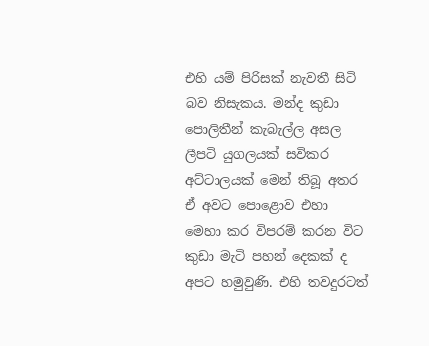එහි යම් පිරිසක් නැවතී සිටි බව නිසැකය. මන්ද කුඩා පොලිතීන් කැබැල්ල අසල ලීපටි යුගලයක් සවිකර අට්ටාලයක් මෙන් තිබූ අතර ඒ අවට පොළොව එහා මෙහා කර විපරම් කරන විට කුඩා මැටි පහන් දෙකක් ද අපට හමුවුණි. එහි තවදුරටත්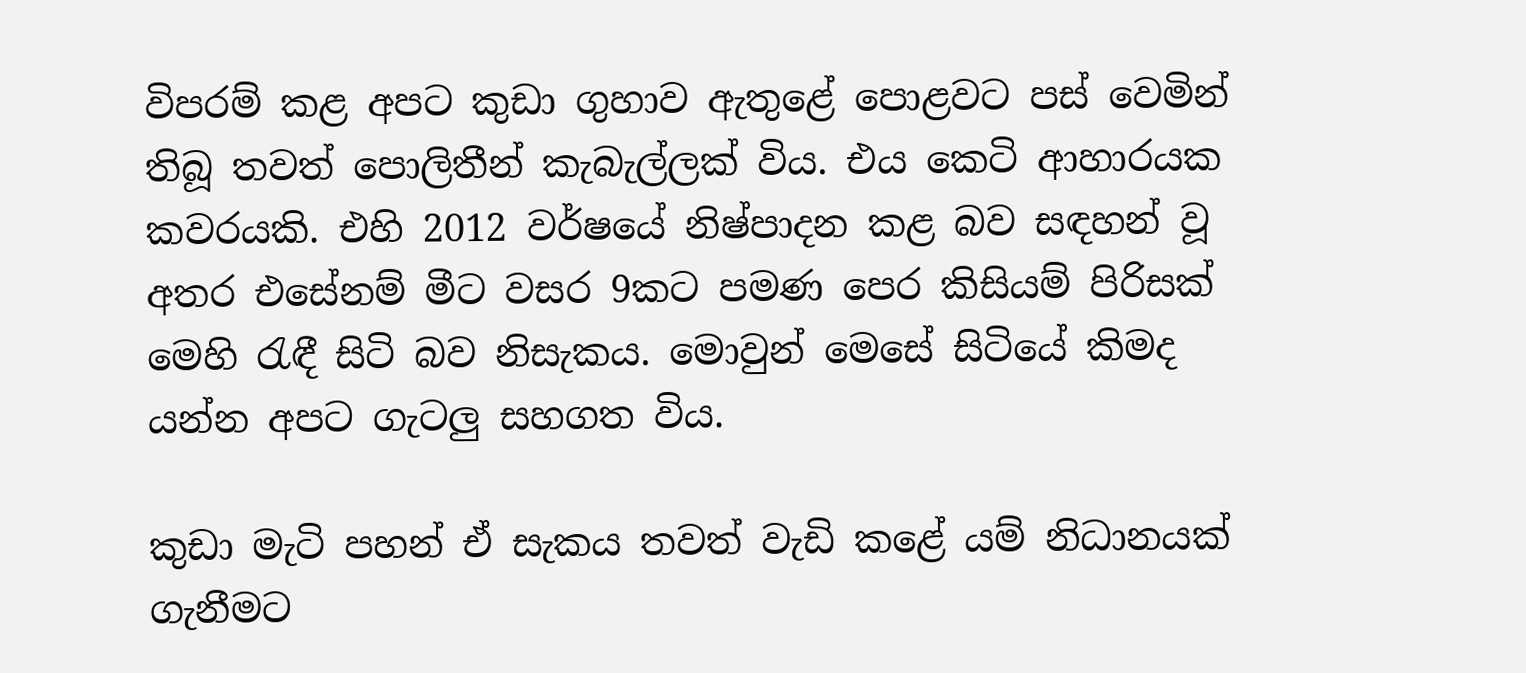විපරම් කළ අපට කුඩා ගුහාව ඇතුළේ පොළවට පස් වෙමින් තිබූ තවත් පොලිතීන් කැබැල්ලක් විය. එය කෙටි ආහාරයක කවරයකි. එහි 2012 වර්ෂයේ නිෂ්පාදන කළ බව සඳහන් වූ අතර එසේනම් මීට වසර 9කට පමණ පෙර කිසියම් පිරිසක් මෙහි රැඳී සිටි බව නිසැකය. මොවුන් මෙසේ සිටියේ කිමද යන්න අපට ගැටලු සහගත විය.

කුඩා මැටි පහන් ඒ සැකය තවත් වැඩි කළේ යම් නිධානයක් ගැනීමට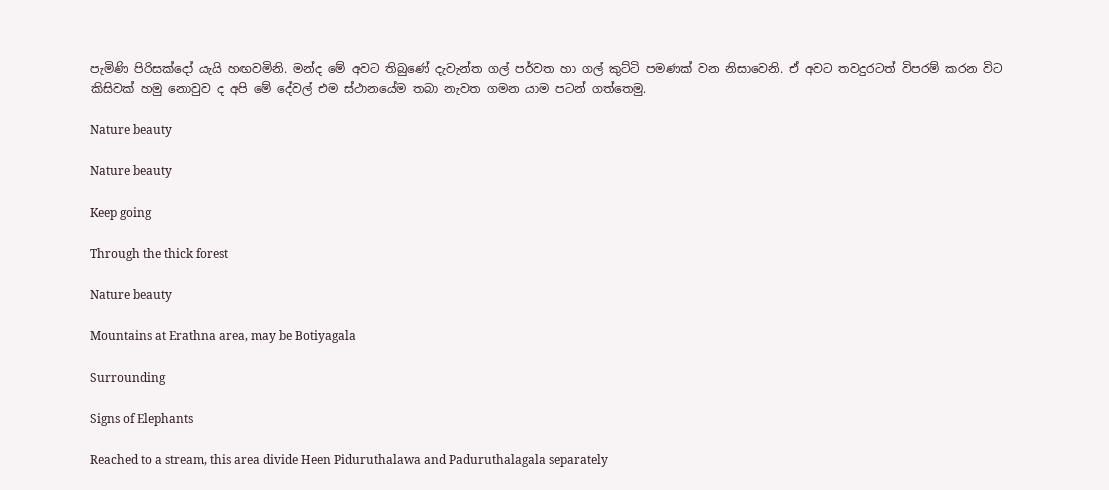පැමිණි පිරිසක්දෝ යැයි හඟවමිනි. මන්ද මේ අවට තිබුණේ දැවැන්ත ගල් පර්වත හා ගල් කුට්ටි පමණක් වන නිසාවෙනි. ඒ අවට තවදුරටත් විපරම් කරන විට කිසිවක් හමු නොවුව ද අපි මේ දේවල් එම ස්ථානයේම තබා නැවත ගමන යාම පටන් ගත්තෙමු.

Nature beauty

Nature beauty

Keep going

Through the thick forest

Nature beauty

Mountains at Erathna area, may be Botiyagala

Surrounding

Signs of Elephants

Reached to a stream, this area divide Heen Piduruthalawa and Paduruthalagala separately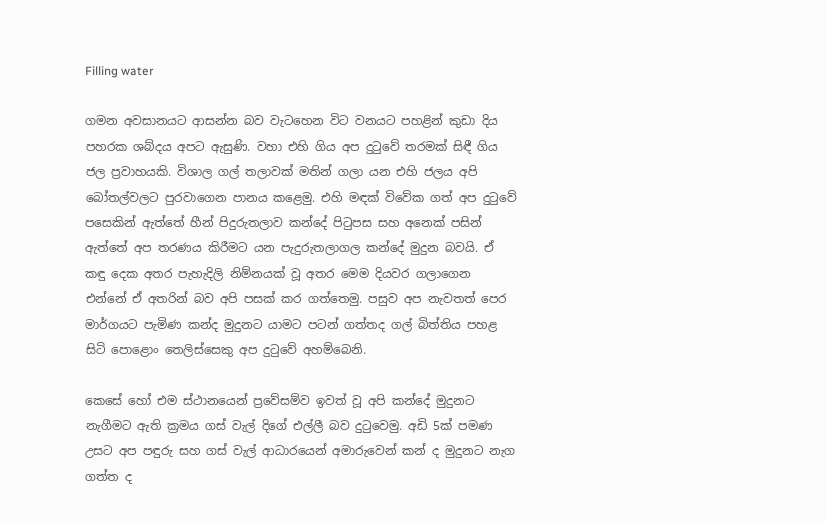Filling water

ගමන අවසානයට ආසන්න බව වැටහෙන විට වනයට පහළින් කුඩා දිය පහරක ශබ්දය අපට ඇසුණි. වහා එහි ගිය අප දුටුවේ තරමක් සිඳී ගිය ජල ප්‍රවාහයකි. විශාල ගල් තලාවක් මතින් ගලා යන එහි ජලය අපි බෝතල්වලට පුරවාගෙන පානය කළෙමු. එහි මඳක් විවේක ගත් අප දුටුවේ පසෙකින් ඇත්තේ හීන් පිදුරුතලාව කන්දේ පිටුපස සහ අනෙක් පසින් ඇත්තේ අප තරණය කිරීමට යන පැදුරුතලාගල කන්දේ මුදුන බවයි. ඒ කඳු දෙක අතර පැහැදිලි නිම්නයක් වූ අතර මෙම දියවර ගලාගෙන එන්නේ ඒ අතරින් බව අපි පසක් කර ගත්තෙමු. පසුව අප නැවතත් පෙර මාර්ගයට පැමිණ කන්ද මුදුනට යාමට පටන් ගත්තද ගල් බිත්තිය පහළ සිටි පොළොං තෙලිස්සෙකු අප දුටුවේ අහම්බෙනි.

කෙසේ හෝ එම ස්ථානයෙන් ප්‍රවේසම්ව ඉවත් වූ අපි කන්දේ මුදුනට නැගීමට ඇති ක්‍රමය ගස් වැල් දිගේ එල්ලී බව දුටුවෙමු. අඩි 5ක් පමණ උසට අප පඳුරු සහ ගස් වැල් ආධාරයෙන් අමාරුවෙන් කන් ද මුදුනට නැග ගත්ත ද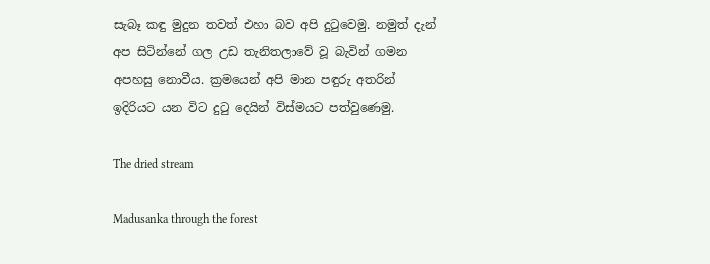සැබෑ කඳු මුදුන තවත් එහා බව අපි දුටුවෙමු. නමුත් දැන් අප සිටින්නේ ගල උඩ තැනිතලාවේ වූ බැවින් ගමන අපහසු නොවීය. ක්‍රමයෙන් අපි මාන පඳුරු අතරින් ඉදිරියට යන විට දුටු දෙයින් විස්මයට පත්වුණෙමු.

The dried stream

Madusanka through the forest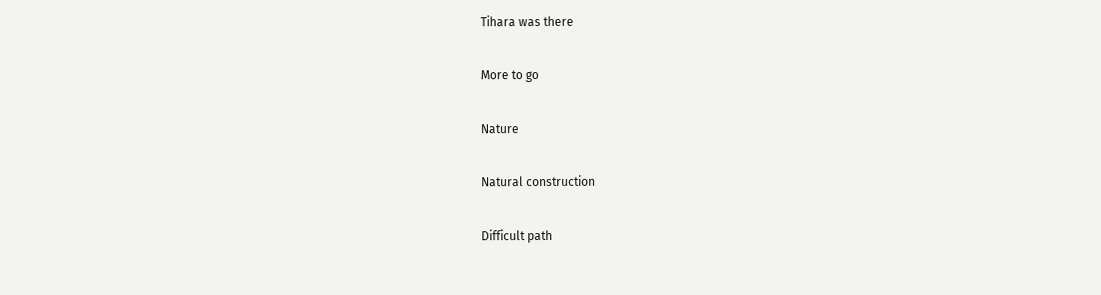Tihara was there

More to go

Nature

Natural construction

Difficult path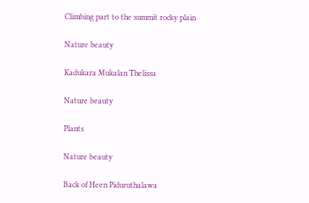Climbing part to the summit rocky plain

Nature beauty

Kadukara Mukalan Thelissa

Nature beauty

Plants

Nature beauty

Back of Heen Piduruthalawa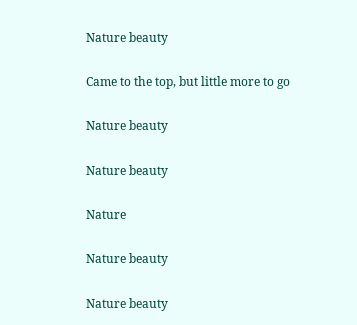Nature beauty

Came to the top, but little more to go

Nature beauty

Nature beauty

Nature

Nature beauty

Nature beauty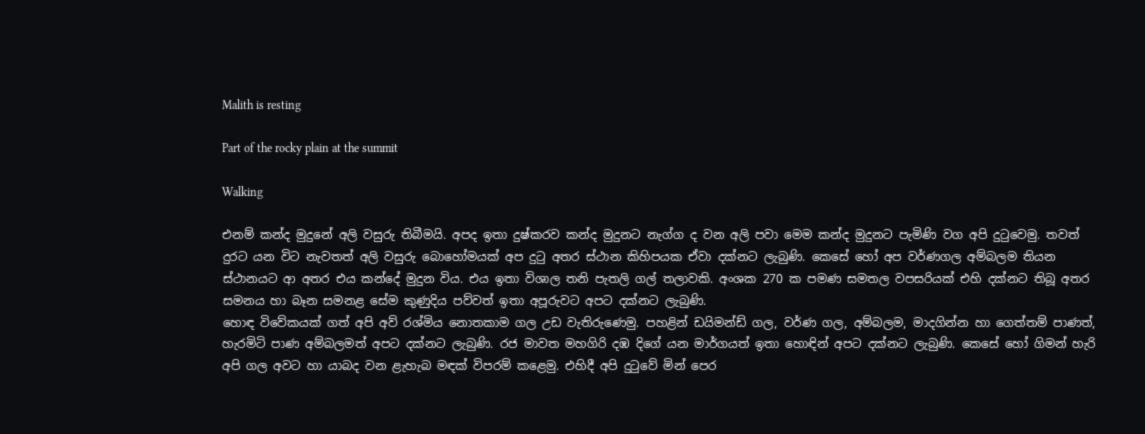Malith is resting

Part of the rocky plain at the summit

Walking

එනම් කන්ද මුදුනේ අලි වසුරු තිබීමයි. අපද ඉතා දුෂ්කරව කන්ද මුදුනට නැග්ග ද වන අලි පවා මෙම කන්ද මුදුනට පැමිණි වග අපි දුටුවෙමු. තවත් දුරට යන විට නැවතත් අලි වසුරු බොහෝමයක් අප දුටු අතර ස්ථාන කිහිපයක ඒවා දක්නට ලැබුණි. කෙසේ හෝ අප වර්ණගල අම්බලම තියන ස්ථානයට ආ අතර එය කන්දේ මුදුන විය. එය ඉතා විශාල තනි පැතලි ගල් තලාවකි. අංශක 270 ක පමණ සමතල වපසරියක් එහි දක්නට තිබූ අතර සමනය හා බෑන සමනළ සේම කුණුදිය පව්වත් ඉතා අපූරුවට අපට දක්නට ලැබුණි.
හොඳ විවේකයක් ගත් අපි අව් රශ්මිය නොතකාම ගල උඩ වැතිරුණෙමු. පහළින් ඩයිමන්ඩ් ගල, වර්ණ ගල, අම්බලම, මාදගින්න හා ගෙත්තම් පාණත්, හැරමිටි පාණ අම්බලමත් අපට දක්නට ලැබුණි. රජ මාවත මහගිරි දඹ දිගේ යන මාර්ගයත් ඉතා හොඳින් අපට දක්නට ලැබුණි. කෙසේ හෝ ගිමන් හැරි අපි ගල අවට හා යාබද වන ළැහැබ මඳක් විපරම් කළෙමු. එහිදී අපි දුටුවේ මින් පෙර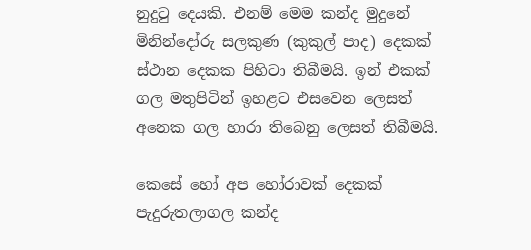නුදුටු දෙයකි. එනම් මෙම කන්ද මුදුනේ මිනින්දෝරු සලකුණ (කුකුල් පාද) දෙකක් ස්ථාන දෙකක පිහිටා තිබීමයි. ඉන් එකක් ගල මතුපිටින් ඉහළට එසවෙන ලෙසත් අනෙක ගල හාරා තිබෙනු ලෙසත් තිබීමයි.

කෙසේ හෝ අප හෝරාවක් දෙකක් පැදුරුතලාගල කන්ද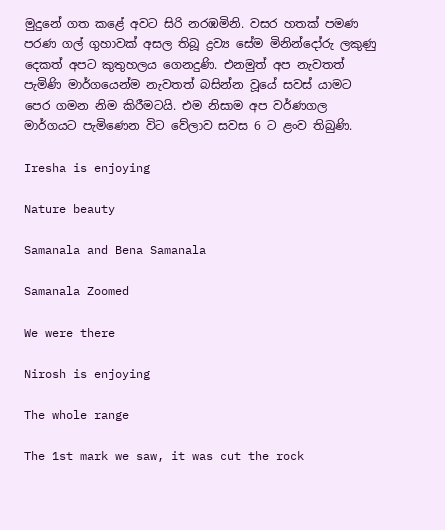මුදුනේ ගත කළේ අවට සිරි නරඹමිනි. වසර හතක් පමණ පරණ ගල් ගුහාවක් අසල තිබූ ද්‍රව්‍ය සේම මිනින්දෝරු ලකුණු දෙකත් අපට කුතුහලය ගෙනදුණි. එනමුත් අප නැවතත් පැමිණි මාර්ගයෙන්ම නැවතත් බසින්න වූයේ සවස් යාමට පෙර ගමන නිම කිරීමටයි. එම නිසාම අප වර්ණගල මාර්ගයට පැමිණෙන විට වේලාව සවස 6 ට ළංව තිබුණි.

Iresha is enjoying

Nature beauty

Samanala and Bena Samanala

Samanala Zoomed

We were there

Nirosh is enjoying

The whole range

The 1st mark we saw, it was cut the rock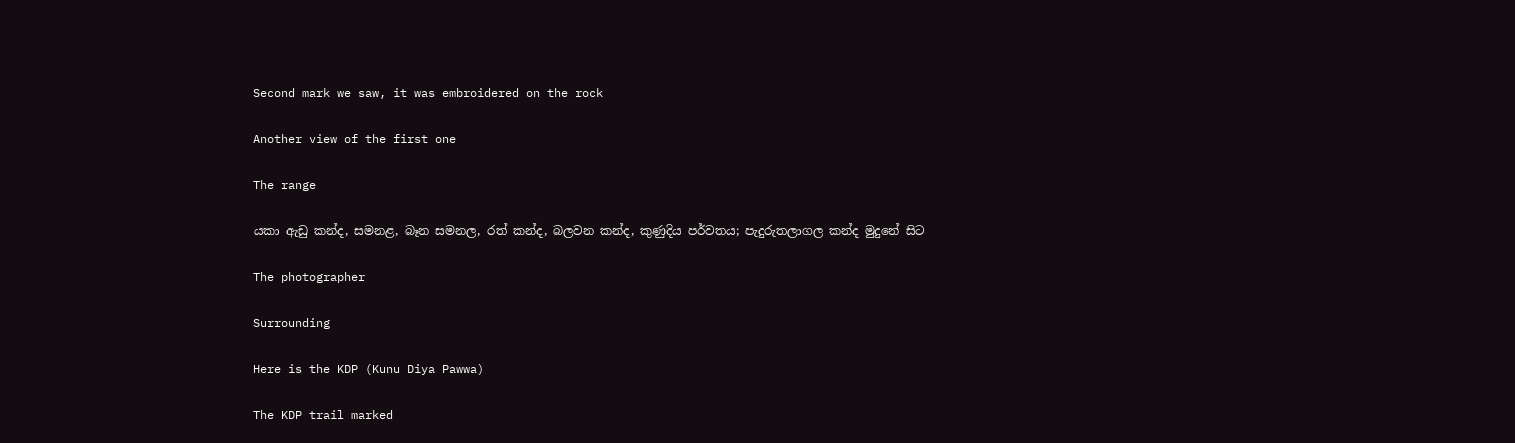Second mark we saw, it was embroidered on the rock

Another view of the first one

The range

යකා ඇඩු කන්ද, සමනළ, බෑන සමනල, රත් කන්ද, බලවන කන්ද, කුණුදිය පර්වතය; පැදුරුතලාගල කන්ද මුදුනේ සිට

The photographer

Surrounding

Here is the KDP (Kunu Diya Pawwa)

The KDP trail marked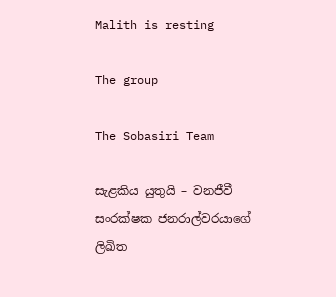Malith is resting

The group

The Sobasiri Team

සැළකිය යුතුයි – වනජීවී සංරක්ෂක ජනරාල්වරයාගේ ලිඛිත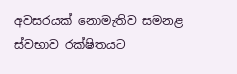අවසරයක් නොමැතිව සමනළ ස්වභාව රක්ෂිතයට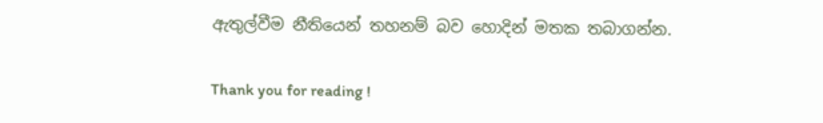ඇතුල්වීම නීතියෙන් තහනම් බව හොදින් මතක තබාගන්න.

Thank you for reading !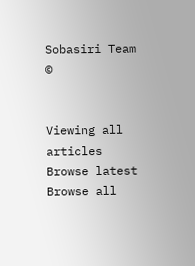Sobasiri Team ©


Viewing all articles
Browse latest Browse all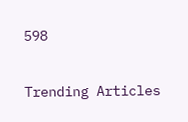598

Trending Articles